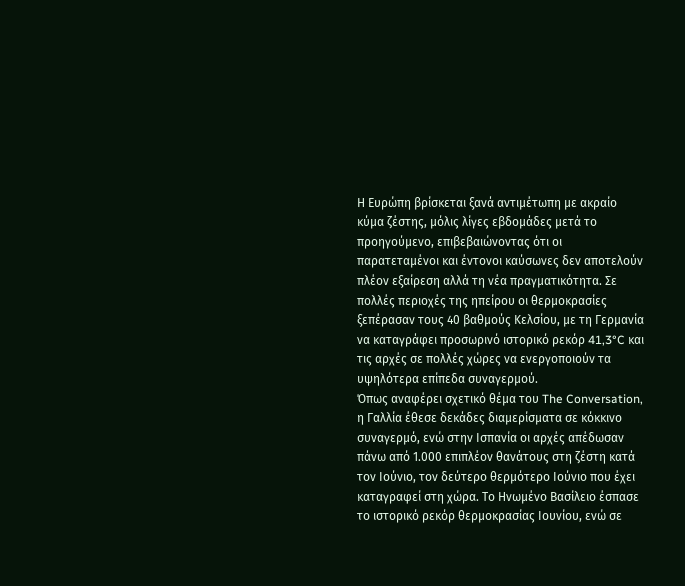Η Ευρώπη βρίσκεται ξανά αντιμέτωπη με ακραίο κύμα ζέστης, μόλις λίγες εβδομάδες μετά το προηγούμενο, επιβεβαιώνοντας ότι οι παρατεταμένοι και έντονοι καύσωνες δεν αποτελούν πλέον εξαίρεση αλλά τη νέα πραγματικότητα. Σε πολλές περιοχές της ηπείρου οι θερμοκρασίες ξεπέρασαν τους 40 βαθμούς Κελσίου, με τη Γερμανία να καταγράφει προσωρινό ιστορικό ρεκόρ 41,3°C και τις αρχές σε πολλές χώρες να ενεργοποιούν τα υψηλότερα επίπεδα συναγερμού.
Όπως αναφέρει σχετικό θέμα του The Conversation, η Γαλλία έθεσε δεκάδες διαμερίσματα σε κόκκινο συναγερμό, ενώ στην Ισπανία οι αρχές απέδωσαν πάνω από 1.000 επιπλέον θανάτους στη ζέστη κατά τον Ιούνιο, τον δεύτερο θερμότερο Ιούνιο που έχει καταγραφεί στη χώρα. Το Ηνωμένο Βασίλειο έσπασε το ιστορικό ρεκόρ θερμοκρασίας Ιουνίου, ενώ σε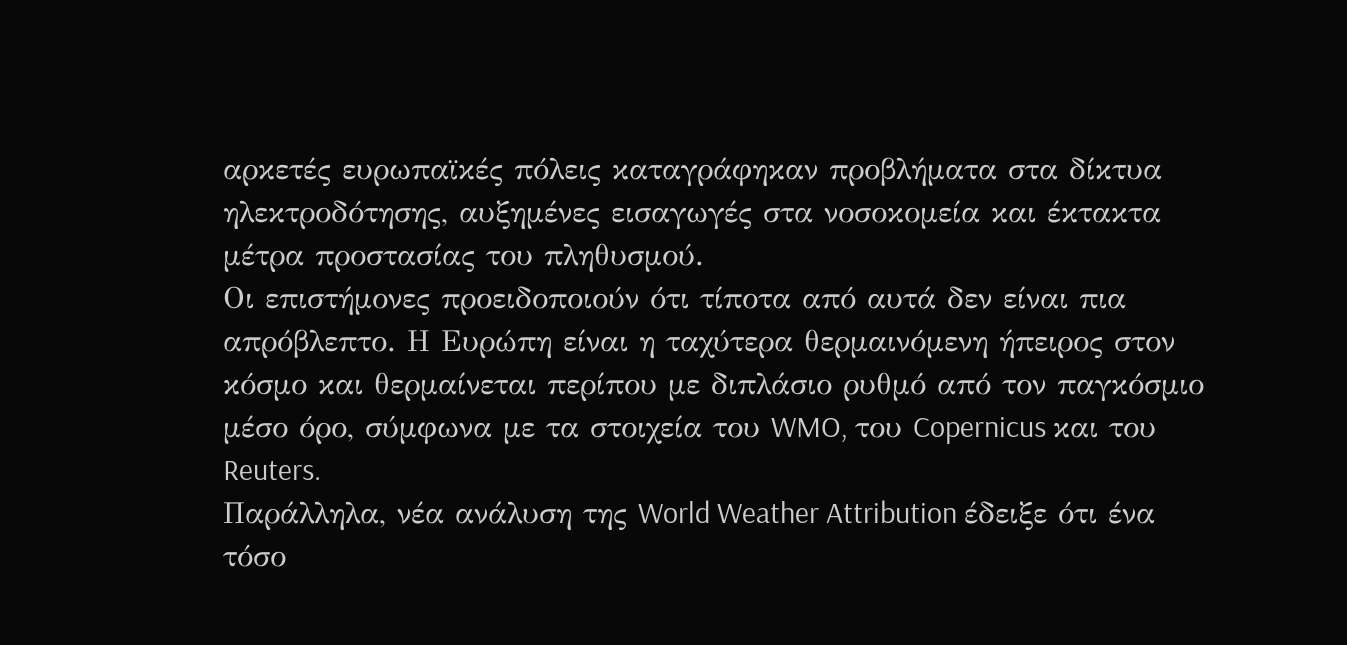αρκετές ευρωπαϊκές πόλεις καταγράφηκαν προβλήματα στα δίκτυα ηλεκτροδότησης, αυξημένες εισαγωγές στα νοσοκομεία και έκτακτα μέτρα προστασίας του πληθυσμού.
Οι επιστήμονες προειδοποιούν ότι τίποτα από αυτά δεν είναι πια απρόβλεπτο. Η Ευρώπη είναι η ταχύτερα θερμαινόμενη ήπειρος στον κόσμο και θερμαίνεται περίπου με διπλάσιο ρυθμό από τον παγκόσμιο μέσο όρο, σύμφωνα με τα στοιχεία του WMO, του Copernicus και του Reuters.
Παράλληλα, νέα ανάλυση της World Weather Attribution έδειξε ότι ένα τόσο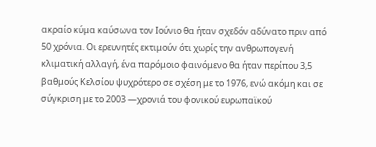ακραίο κύμα καύσωνα τον Ιούνιο θα ήταν σχεδόν αδύνατο πριν από 50 χρόνια. Οι ερευνητές εκτιμούν ότι χωρίς την ανθρωπογενή κλιματική αλλαγή, ένα παρόμοιο φαινόμενο θα ήταν περίπου 3,5 βαθμούς Κελσίου ψυχρότερο σε σχέση με το 1976, ενώ ακόμη και σε σύγκριση με το 2003 —χρονιά του φονικού ευρωπαϊκού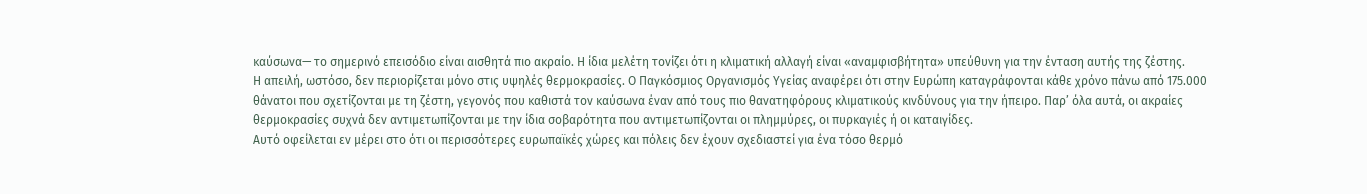καύσωνα— το σημερινό επεισόδιο είναι αισθητά πιο ακραίο. Η ίδια μελέτη τονίζει ότι η κλιματική αλλαγή είναι «αναμφισβήτητα» υπεύθυνη για την ένταση αυτής της ζέστης.
Η απειλή, ωστόσο, δεν περιορίζεται μόνο στις υψηλές θερμοκρασίες. Ο Παγκόσμιος Οργανισμός Υγείας αναφέρει ότι στην Ευρώπη καταγράφονται κάθε χρόνο πάνω από 175.000 θάνατοι που σχετίζονται με τη ζέστη, γεγονός που καθιστά τον καύσωνα έναν από τους πιο θανατηφόρους κλιματικούς κινδύνους για την ήπειρο. Παρ’ όλα αυτά, οι ακραίες θερμοκρασίες συχνά δεν αντιμετωπίζονται με την ίδια σοβαρότητα που αντιμετωπίζονται οι πλημμύρες, οι πυρκαγιές ή οι καταιγίδες.
Αυτό οφείλεται εν μέρει στο ότι οι περισσότερες ευρωπαϊκές χώρες και πόλεις δεν έχουν σχεδιαστεί για ένα τόσο θερμό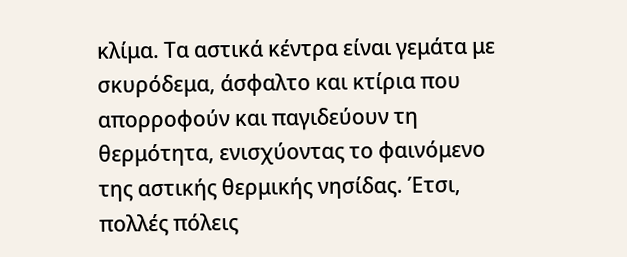κλίμα. Τα αστικά κέντρα είναι γεμάτα με σκυρόδεμα, άσφαλτο και κτίρια που απορροφούν και παγιδεύουν τη θερμότητα, ενισχύοντας το φαινόμενο της αστικής θερμικής νησίδας. Έτσι, πολλές πόλεις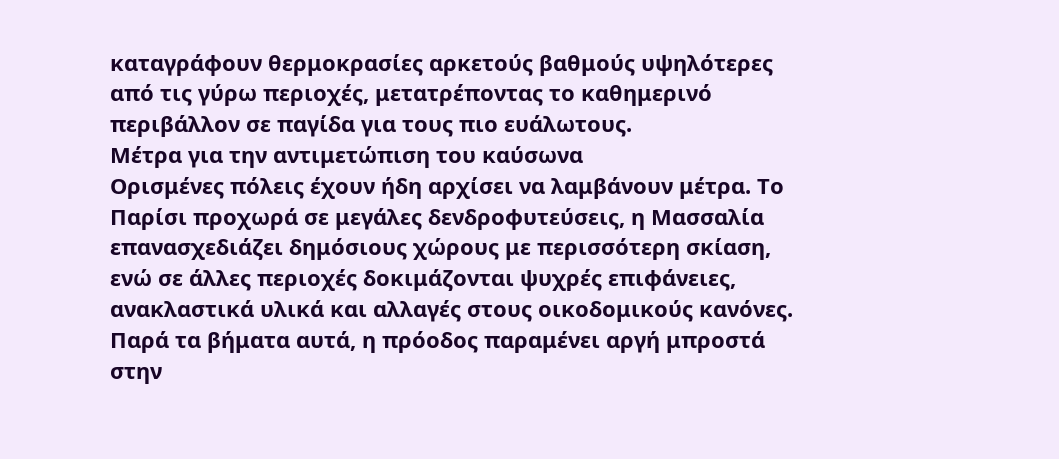καταγράφουν θερμοκρασίες αρκετούς βαθμούς υψηλότερες από τις γύρω περιοχές, μετατρέποντας το καθημερινό περιβάλλον σε παγίδα για τους πιο ευάλωτους.
Μέτρα για την αντιμετώπιση του καύσωνα
Ορισμένες πόλεις έχουν ήδη αρχίσει να λαμβάνουν μέτρα. Το Παρίσι προχωρά σε μεγάλες δενδροφυτεύσεις, η Μασσαλία επανασχεδιάζει δημόσιους χώρους με περισσότερη σκίαση, ενώ σε άλλες περιοχές δοκιμάζονται ψυχρές επιφάνειες, ανακλαστικά υλικά και αλλαγές στους οικοδομικούς κανόνες. Παρά τα βήματα αυτά, η πρόοδος παραμένει αργή μπροστά στην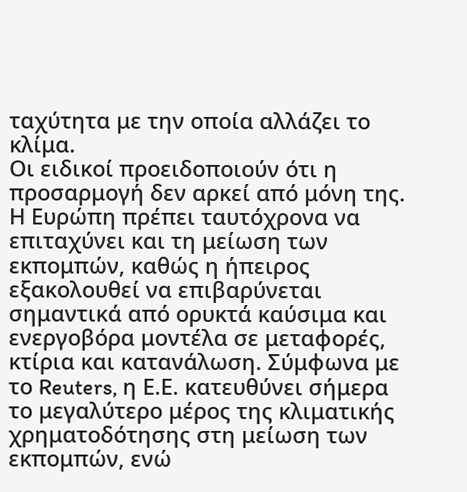ταχύτητα με την οποία αλλάζει το κλίμα.
Οι ειδικοί προειδοποιούν ότι η προσαρμογή δεν αρκεί από μόνη της. Η Ευρώπη πρέπει ταυτόχρονα να επιταχύνει και τη μείωση των εκπομπών, καθώς η ήπειρος εξακολουθεί να επιβαρύνεται σημαντικά από ορυκτά καύσιμα και ενεργοβόρα μοντέλα σε μεταφορές, κτίρια και κατανάλωση. Σύμφωνα με το Reuters, η Ε.Ε. κατευθύνει σήμερα το μεγαλύτερο μέρος της κλιματικής χρηματοδότησης στη μείωση των εκπομπών, ενώ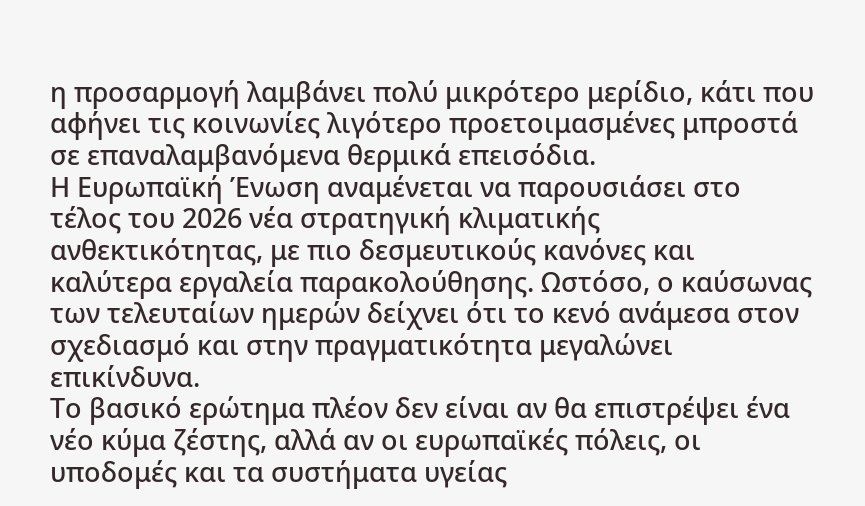η προσαρμογή λαμβάνει πολύ μικρότερο μερίδιο, κάτι που αφήνει τις κοινωνίες λιγότερο προετοιμασμένες μπροστά σε επαναλαμβανόμενα θερμικά επεισόδια.
Η Ευρωπαϊκή Ένωση αναμένεται να παρουσιάσει στο τέλος του 2026 νέα στρατηγική κλιματικής ανθεκτικότητας, με πιο δεσμευτικούς κανόνες και καλύτερα εργαλεία παρακολούθησης. Ωστόσο, ο καύσωνας των τελευταίων ημερών δείχνει ότι το κενό ανάμεσα στον σχεδιασμό και στην πραγματικότητα μεγαλώνει επικίνδυνα.
Το βασικό ερώτημα πλέον δεν είναι αν θα επιστρέψει ένα νέο κύμα ζέστης, αλλά αν οι ευρωπαϊκές πόλεις, οι υποδομές και τα συστήματα υγείας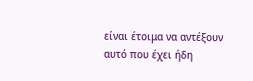είναι έτοιμα να αντέξουν αυτό που έχει ήδη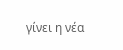γίνει η νέα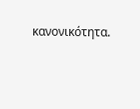κανονικότητα.